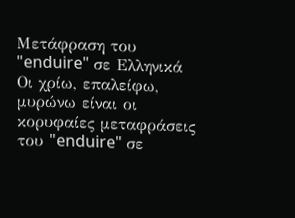Μετάφραση του "enduire" σε Ελληνικά
Οι χρίω, επαλείφω, μυρώνω είναι οι κορυφαίες μεταφράσεις του "enduire" σε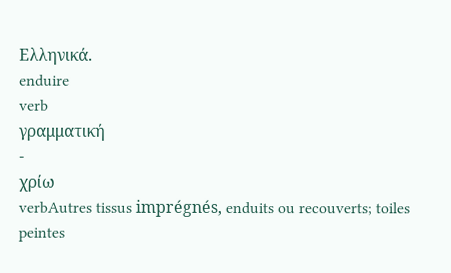Ελληνικά.
enduire
verb
γραμματική
-
χρίω
verbAutres tissus imprégnés, enduits ou recouverts; toiles peintes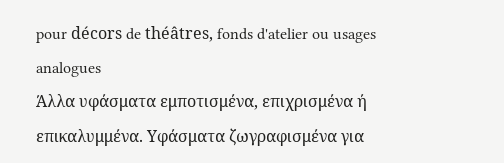pour décors de théâtres, fonds d'atelier ou usages analogues
Άλλα υφάσματα εμποτισμένα, επιχρισμένα ή επικαλυμμένα. Υφάσματα ζωγραφισμένα για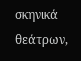σκηνικά θεάτρων,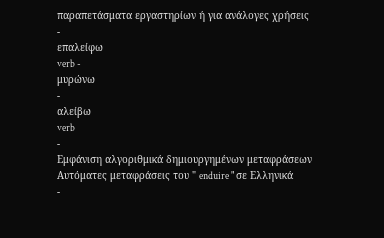παραπετάσματα εργαστηρίων ή για ανάλογες χρήσεις
-
επαλείφω
verb -
μυρώνω
-
αλείβω
verb
-
Εμφάνιση αλγοριθμικά δημιουργημένων μεταφράσεων
Αυτόματες μεταφράσεις του " enduire " σε Ελληνικά
-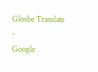Glosbe Translate
-
Google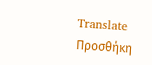Translate
Προσθήκη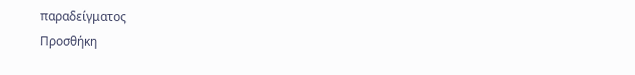παραδείγματος
Προσθήκη